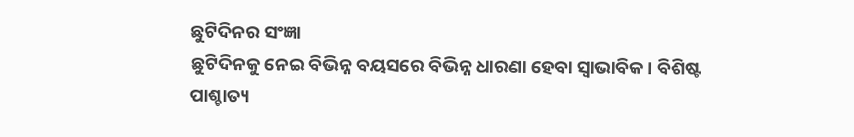ଛୁଟିଦିନର ସଂଜ୍ଞା
ଛୁଟିଦିନକୁ ନେଇ ବିଭିନ୍ନ ବୟସରେ ବିଭିନ୍ନ ଧାରଣା ହେବା ସ୍ୱାଭାବିକ। ବିଶିଷ୍ଟ ପାଶ୍ଚାତ୍ୟ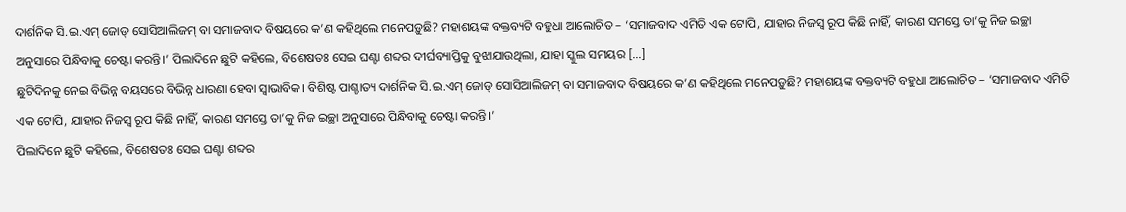ଦାର୍ଶନିକ ସି.ଇ.ଏମ୍ ଜୋଡ୍ ସୋସିଆଲିଜମ୍ ବା ସମାଜବାଦ ବିଷୟରେ କ’ଣ କହିଥିଲେ ମନେପଡ଼ୁଛି? ମହାଶୟଙ୍କ ବକ୍ତବ୍ୟଟି ବହୁଧା ଆଲୋଚିତ – ‘ସମାଜବାଦ ଏମିତି ଏକ ଟୋପି, ଯାହାର ନିଜସ୍ୱ ରୂପ କିଛି ନାହିଁ, କାରଣ ସମସ୍ତେ ତା’କୁ ନିଜ ଇଚ୍ଛା ଅନୁସାରେ ପିନ୍ଧିବାକୁ ଚେଷ୍ଟା କରନ୍ତି।’ ପିଲାଦିନେ ଛୁଟି କହିଲେ, ବିଶେଷତଃ ସେଇ ଘଣ୍ଟା ଶବ୍ଦର ଦୀର୍ଘବ୍ୟାପ୍ତିକୁ ବୁଝାଯାଉଥିଲା, ଯାହା ସ୍କୁଲ ସମୟର […]
ଛୁଟିଦିନକୁ ନେଇ ବିଭିନ୍ନ ବୟସରେ ବିଭିନ୍ନ ଧାରଣା ହେବା ସ୍ୱାଭାବିକ। ବିଶିଷ୍ଟ ପାଶ୍ଚାତ୍ୟ ଦାର୍ଶନିକ ସି.ଇ.ଏମ୍ ଜୋଡ୍ ସୋସିଆଲିଜମ୍ ବା ସମାଜବାଦ ବିଷୟରେ କ’ଣ କହିଥିଲେ ମନେପଡ଼ୁଛି? ମହାଶୟଙ୍କ ବକ୍ତବ୍ୟଟି ବହୁଧା ଆଲୋଚିତ – ‘ସମାଜବାଦ ଏମିତି ଏକ ଟୋପି, ଯାହାର ନିଜସ୍ୱ ରୂପ କିଛି ନାହିଁ, କାରଣ ସମସ୍ତେ ତା’କୁ ନିଜ ଇଚ୍ଛା ଅନୁସାରେ ପିନ୍ଧିବାକୁ ଚେଷ୍ଟା କରନ୍ତି।’
ପିଲାଦିନେ ଛୁଟି କହିଲେ, ବିଶେଷତଃ ସେଇ ଘଣ୍ଟା ଶବ୍ଦର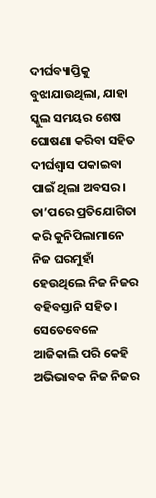ଦୀର୍ଘବ୍ୟାପ୍ତିକୁ ବୁଝାଯାଉଥିଲା, ଯାହା ସ୍କୁଲ ସମୟର ଶେଷ ଘୋଷଣା କରିବା ସହିତ ଦୀର୍ଘଶ୍ୱାସ ପକାଇବା ପାଇଁ ଥିଲା ଅବସର। ତା’ପରେ ପ୍ରତିଯୋଗିତା କରି କୁନିପିଲାମାନେ ନିଜ ଘରମୁହାଁ ହେଉଥିଲେ ନିଜ ନିଜର ବହିବସ୍ତାନି ସହିତ। ସେତେବେଳେ ଆଜିକାଲି ପରି କେହି ଅଭିଭାବକ ନିଜ ନିଜର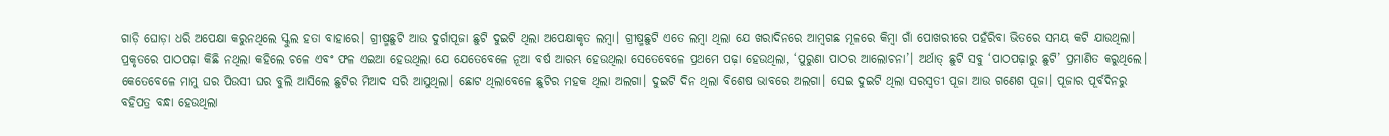ଗାଡ଼ି ଘୋଡ଼ା ଧରି ଅପେକ୍ଷା କରୁନଥିଲେ ସ୍କୁଲ ହତା ବାହାରେ। ଗ୍ରୀଷ୍ମଛୁଟି ଆଉ ଦୁର୍ଗାପୂଜା ଛୁଟି ଦୁଇଟି ଥିଲା ଅପେକ୍ଷାକୃତ ଲମ୍ବା। ଗ୍ରୀଷ୍ମଛୁଟି ଏତେ ଲମ୍ବା ଥିଲା ଯେ ଖରାଦିନରେ ଆମ୍ବଗଛ ମୂଳରେ କିମ୍ବା ଗାଁ ପୋଖରୀରେ ପହଁରିବା ଭିତରେ ସମୟ କଟି ଯାଉଥିଲା। ପ୍ରକୃତରେ ପାଠପଢ଼ା କିଛି ନଥିଲା କହିଲେ ଚଳେ ଏବଂ ଫଳ ଏଇଆ ହେଉଥିଲା ଯେ ଯେତେବେଳେ ନୂଆ ବର୍ଷ ଆରମ୍ଭ ହେଉଥିଲା ସେତେବେଳେ ପ୍ରଥମେ ପଢ଼ା ହେଉଥିଲା, ‘ପୁରୁଣା ପାଠର ଆଲୋଚନା’। ଅର୍ଥାତ୍ ଛୁଟି ସବୁ ‘ପାଠପଢ଼ାରୁ ଛୁଟି’ ପ୍ରମାଣିତ କରୁଥିଲେ। କେତେବେଳେ ମାମୁ ଘର ପିଉସୀ ଘର ବୁଲି ଆସିଲେ ଛୁଟିର ମିଆଦ ସରି ଆସୁଥିଲା। ଛୋଟ ଥିଲାବେଳେ ଛୁଟିର ମହକ ଥିଲା ଅଲଗା। ଦୁଇଟି ଦିନ ଥିଲା ବିଶେଷ ଭାବରେ ଅଲଗା। ସେଇ ଦୁଇଟି ଥିଲା ସରସ୍ୱତୀ ପୂଜା ଆଉ ଗଣେଶ ପୂଜା। ପୂଜାର ପୂର୍ବଦିନରୁ ବହିପତ୍ର ବନ୍ଧା ହେଉଥିଲା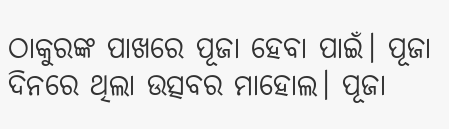ଠାକୁରଙ୍କ ପାଖରେ ପୂଜା ହେବା ପାଇଁ। ପୂଜା ଦିନରେ ଥିଲା ଉତ୍ସବର ମାହୋଲ। ପୂଜା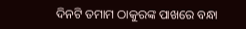ଦିନଟି ତମାମ ଠାକୁରଙ୍କ ପାଖରେ ବନ୍ଧା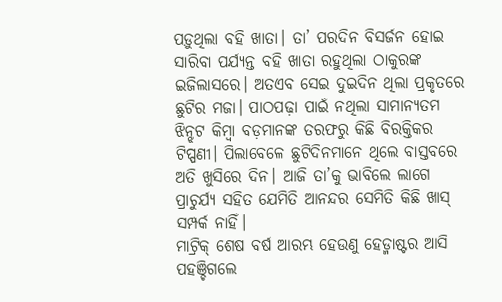ପଡ଼ୁଥିଲା ବହି ଖାତା। ତା’ ପରଦିନ ବିସର୍ଜନ ହୋଇ ସାରିବା ପର୍ଯ୍ୟନ୍ତ ବହି ଖାତା ରହୁଥିଲା ଠାକୁରଙ୍କ ଇଜିଲାସରେ। ଅତଏବ ସେଇ ଦୁଇଦିନ ଥିଲା ପ୍ରକୃତରେ ଛୁଟିର ମଜା। ପାଠପଢ଼ା ପାଇଁ ନଥିଲା ସାମାନ୍ୟତମ ଝିନ୍ଝଟ କିମ୍ବା ବଡ଼ମାନଙ୍କ ତରଫରୁ କିଛି ବିରକ୍ତିକର ଟିପ୍ପଣୀ। ପିଲାବେଳେ ଛୁଟିଦିନମାନେ ଥିଲେ ବାସ୍ତବରେ ଅତି ଖୁସିରେ ଦିନ। ଆଜି ତା’କୁ ଭାବିଲେ ଲାଗେ ପ୍ରାଚୁର୍ଯ୍ୟ ସହିତ ଯେମିତି ଆନନ୍ଦର ସେମିତି କିଛି ଖାସ୍ ସମ୍ପର୍କ ନାହିଁ।
ମାଟ୍ରିକ୍ ଶେଷ ବର୍ଷ ଆରମ୍ଭ ହେଉଣୁ ହେଡ୍ମାଷ୍ଟର ଆସି ପହଞ୍ଚିଗଲେ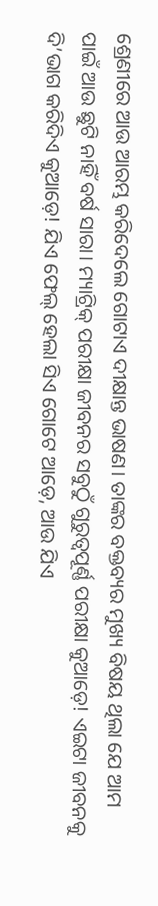ଶ୍ରେଣୀରେ ଆଉ ଆରମ୍ଭ କରିଦେଲେ ଗୋଟାଏ ଦୀକ୍ଷାନ୍ତ ଭାଷଣ। ତାଙ୍କର ବକ୍ତବ୍ୟର ମୁଖ୍ୟ ବିଷୟ ଥିଲା ଯେ ଆମ ପାଇଁ ଆଉ ଛୁଟି ନାହିଁ ବର୍ଷ ସାରା। ମ୍ୟାଟ୍ରିକ୍ ପରୀକ୍ଷା ଜୀବନର ସବୁଠୁଁ ଗୁରୁତ୍ୱପୂର୍ଣ୍ଣ ପରୀକ୍ଷା କୁଆଡ଼େ! ଏଇଟା ଜୀବନକୁ ଦି’ଭାଗ କରିଦିଏ କୁଆଡ଼େ! ଯିଏ ଫେଲ୍ ହେଲା ସିଏ ଗୋଟେ ଆଡ଼େ, ଆଉ ଯିଏ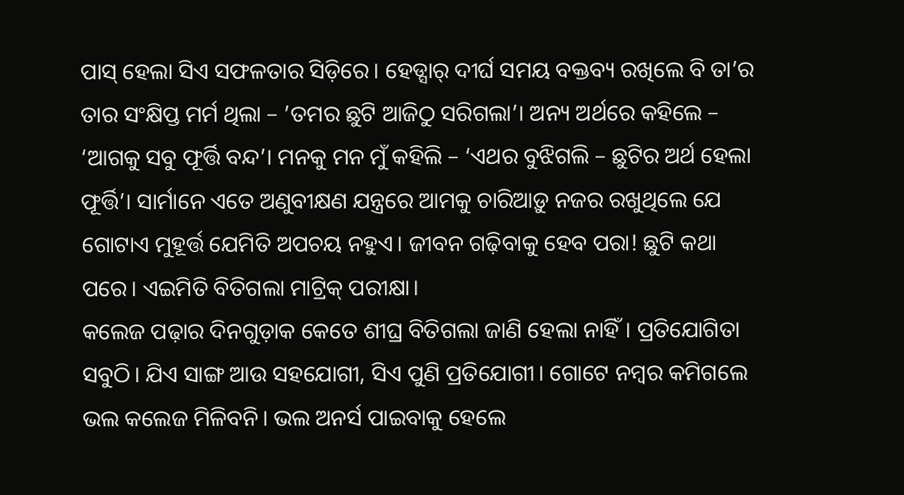ପାସ୍ ହେଲା ସିଏ ସଫଳତାର ସିଡ଼ିରେ। ହେଡ୍ସାର୍ ଦୀର୍ଘ ସମୟ ବକ୍ତବ୍ୟ ରଖିଲେ ବି ତା’ର ତାର ସଂକ୍ଷିପ୍ତ ମର୍ମ ଥିଲା – ’ତମର ଛୁଟି ଆଜିଠୁ ସରିଗଲା’। ଅନ୍ୟ ଅର୍ଥରେ କହିଲେ – ‘ଆଗକୁ ସବୁ ଫୂର୍ତ୍ତି ବନ୍ଦ’। ମନକୁ ମନ ମୁଁ କହିଲି – ‘ଏଥର ବୁଝିଗଲି – ଛୁଟିର ଅର୍ଥ ହେଲା ଫୂର୍ତ୍ତି’। ସାର୍ମାନେ ଏତେ ଅଣୁବୀକ୍ଷଣ ଯନ୍ତ୍ରରେ ଆମକୁ ଚାରିଆଡ଼ୁ ନଜର ରଖୁଥିଲେ ଯେ ଗୋଟାଏ ମୁହୂର୍ତ୍ତ ଯେମିତି ଅପଚୟ ନହୁଏ। ଜୀବନ ଗଢ଼ିବାକୁ ହେବ ପରା! ଛୁଟି କଥା ପରେ। ଏଇମିତି ବିତିଗଲା ମାଟ୍ରିକ୍ ପରୀକ୍ଷା।
କଲେଜ ପଢ଼ାର ଦିନଗୁଡ଼ାକ କେତେ ଶୀଘ୍ର ବିତିଗଲା ଜାଣି ହେଲା ନାହିଁ। ପ୍ରତିଯୋଗିତା ସବୁଠି। ଯିଏ ସାଙ୍ଗ ଆଉ ସହଯୋଗୀ, ସିଏ ପୁଣି ପ୍ରତିଯୋଗୀ। ଗୋଟେ ନମ୍ବର କମିଗଲେ ଭଲ କଲେଜ ମିଳିବନି। ଭଲ ଅନର୍ସ ପାଇବାକୁ ହେଲେ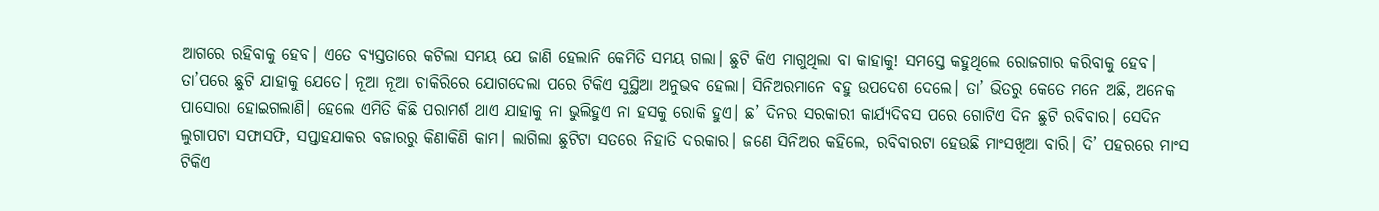ଆଗରେ ରହିବାକୁ ହେବ। ଏତେ ବ୍ୟସ୍ତତାରେ କଟିଲା ସମୟ ଯେ ଜାଣି ହେଲାନି କେମିତି ସମୟ ଗଲା। ଛୁଟି କିଏ ମାଗୁଥିଲା ବା କାହାକୁ! ସମସ୍ତେ କହୁଥିଲେ ରୋଜଗାର କରିବାକୁ ହେବ। ତା’ପରେ ଛୁଟି ଯାହାକୁ ଯେତେ। ନୂଆ ନୂଆ ଚାକିରିରେ ଯୋଗଦେଲା ପରେ ଟିକିଏ ସୁସ୍ଥିଆ ଅନୁଭବ ହେଲା। ସିନିଅରମାନେ ବହୁ ଉପଦେଶ ଦେଲେ। ତା’ ଭିତରୁ କେତେ ମନେ ଅଛି, ଅନେକ ପାସୋରା ହୋଇଗଲାଣି। ହେଲେ ଏମିତି କିଛି ପରାମର୍ଶ ଥାଏ ଯାହାକୁ ନା ଭୁଲିହୁଏ ନା ହସକୁ ରୋକି ହୁଏ। ଛ’ ଦିନର ସରକାରୀ କାର୍ଯ୍ୟଦିବସ ପରେ ଗୋଟିଏ ଦିନ ଛୁଟି ରବିବାର। ସେଦିନ ଲୁଗାପଟା ସଫାସଫି, ସପ୍ତାହଯାକର ବଜାରରୁ କିଣାକିଣି କାମ। ଲାଗିଲା ଛୁଟିଟା ସତରେ ନିହାତି ଦରକାର। ଜଣେ ସିନିଅର କହିଲେ, ରବିବାରଟା ହେଉଛି ମାଂସଖିଆ ବାରି। ଦି’ ପହରରେ ମାଂସ ଟିକିଏ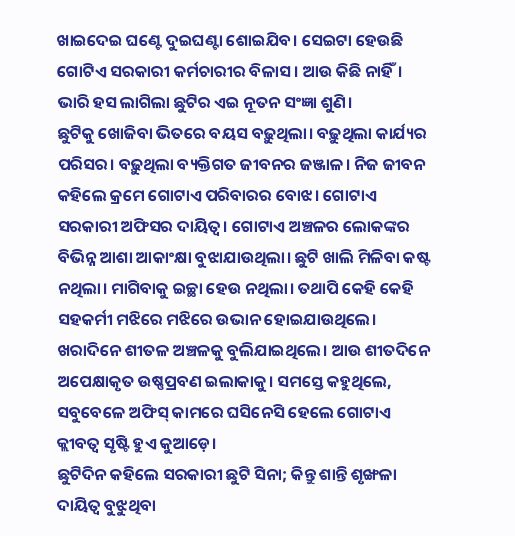ଖାଇଦେଇ ଘଣ୍ଟେ ଦୁଇଘଣ୍ଟା ଶୋଇଯିବ। ସେଇଟା ହେଉଛି ଗୋଟିଏ ସରକାରୀ କର୍ମଚାରୀର ବିଳାସ। ଆଉ କିଛି ନାହିଁ। ଭାରି ହସ ଲାଗିଲା ଛୁଟିର ଏଇ ନୂତନ ସଂଜ୍ଞା ଶୁଣି।
ଛୁଟିକୁ ଖୋଜିବା ଭିତରେ ବୟସ ବଢ଼ୁଥିଲା। ବଢ଼ୁଥିଲା କାର୍ଯ୍ୟର ପରିସର। ବଢ଼ୁଥିଲା ବ୍ୟକ୍ତିଗତ ଜୀବନର ଜଞ୍ଜାଳ। ନିଜ ଜୀବନ କହିଲେ କ୍ରମେ ଗୋଟାଏ ପରିବାରର ବୋଝ। ଗୋଟାଏ ସରକାରୀ ଅଫିସର ଦାୟିତ୍ୱ। ଗୋଟାଏ ଅଞ୍ଚଳର ଲୋକଙ୍କର ବିଭିନ୍ନ ଆଶା ଆକାଂକ୍ଷା ବୁଝାଯାଉଥିଲା। ଛୁଟି ଖାଲି ମିଳିବା କଷ୍ଟ ନଥିଲା। ମାଗିବାକୁ ଇଚ୍ଛା ହେଉ ନଥିଲା। ତଥାପି କେହି କେହି ସହକର୍ମୀ ମଝିରେ ମଝିରେ ଉଭାନ ହୋଇଯାଉଥିଲେ। ଖରାଦିନେ ଶୀତଳ ଅଞ୍ଚଳକୁ ବୁଲିଯାଇଥିଲେ। ଆଉ ଶୀତଦିନେ ଅପେକ୍ଷାକୃତ ଉଷ୍ଣପ୍ରବଣ ଇଲାକାକୁ। ସମସ୍ତେ କହୁଥିଲେ, ସବୁବେଳେ ଅଫିସ୍ କାମରେ ଘସିନେସି ହେଲେ ଗୋଟାଏ କ୍ଲୀବତ୍ୱ ସୃଷ୍ଟି ହୁଏ କୁଆଡ଼େ।
ଛୁଟିଦିନ କହିଲେ ସରକାରୀ ଛୁଟି ସିନା; କିନ୍ତୁ ଶାନ୍ତି ଶୃଙ୍ଖଳା ଦାୟିତ୍ୱ ବୁଝୁଥିବା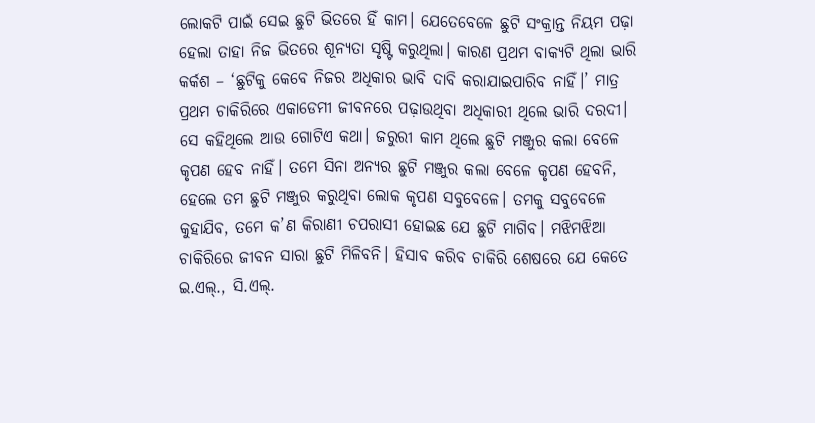ଲୋକଟି ପାଇଁ ସେଇ ଛୁଟି ଭିତରେ ହିଁ କାମ। ଯେତେବେଳେ ଛୁଟି ସଂକ୍ରାନ୍ତ ନିୟମ ପଢ଼ା ହେଲା ତାହା ନିଜ ଭିତରେ ଶୂନ୍ୟତା ସୃଷ୍ଟି କରୁଥିଲା। କାରଣ ପ୍ରଥମ ବାକ୍ୟଟି ଥିଲା ଭାରି କର୍କଶ – ‘ଛୁଟିକୁ କେବେ ନିଜର ଅଧିକାର ଭାବି ଦାବି କରାଯାଇପାରିବ ନାହିଁ।’ ମାତ୍ର ପ୍ରଥମ ଚାକିରିରେ ଏକାଡେମୀ ଜୀବନରେ ପଢ଼ାଉଥିବା ଅଧିକାରୀ ଥିଲେ ଭାରି ଦରଦୀ। ସେ କହିଥିଲେ ଆଉ ଗୋଟିଏ କଥା। ଜରୁରୀ କାମ ଥିଲେ ଛୁଟି ମଞ୍ଜୁର କଲା ବେଳେ କୃପଣ ହେବ ନାହିଁ। ତମେ ସିନା ଅନ୍ୟର ଛୁଟି ମଞ୍ଜୁର କଲା ବେଳେ କୃପଣ ହେବନି, ହେଲେ ତମ ଛୁଟି ମଞ୍ଜୁର କରୁଥିବା ଲୋକ କୃପଣ ସବୁବେଳେ। ତମକୁ ସବୁବେଳେ କୁହାଯିବ, ତମେ କ’ଣ କିରାଣୀ ଚପରାସୀ ହୋଇଛ ଯେ ଛୁଟି ମାଗିବ। ମଝିମଝିଆ ଚାକିରିରେ ଜୀବନ ସାରା ଛୁଟି ମିଳିବନି। ହିସାବ କରିବ ଚାକିରି ଶେଷରେ ଯେ କେତେ ଇ.ଏଲ୍., ସି.ଏଲ୍.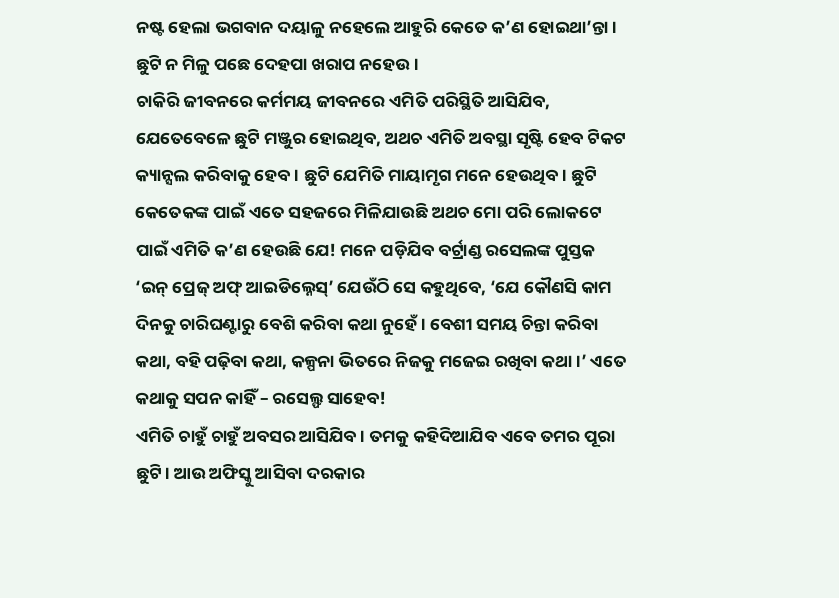ନଷ୍ଟ ହେଲା ଭଗବାନ ଦୟାଳୁ ନହେଲେ ଆହୁରି କେତେ କ’ଣ ହୋଇଥା’ନ୍ତା। ଛୁଟି ନ ମିଳୁ ପଛେ ଦେହପା ଖରାପ ନହେଉ।
ଚାକିରି ଜୀବନରେ କର୍ମମୟ ଜୀବନରେ ଏମିତି ପରିସ୍ଥିତି ଆସିଯିବ, ଯେତେବେଳେ ଛୁଟି ମଞ୍ଜୁର ହୋଇଥିବ, ଅଥଚ ଏମିତି ଅବସ୍ଥା ସୃଷ୍ଟି ହେବ ଟିକଟ କ୍ୟାନ୍ସଲ କରିବାକୁ ହେବ। ଛୁଟି ଯେମିତି ମାୟାମୃଗ ମନେ ହେଉଥିବ। ଛୁଟି କେତେକଙ୍କ ପାଇଁ ଏତେ ସହଜରେ ମିଳିଯାଉଛି ଅଥଚ ମୋ ପରି ଲୋକଟେ ପାଇଁ ଏମିତି କ’ଣ ହେଉଛି ଯେ! ମନେ ପଡ଼ିଯିବ ବର୍ଟ୍ରାଣ୍ଡ ରସେଲଙ୍କ ପୁସ୍ତକ ‘ଇନ୍ ପ୍ରେଜ୍ ଅଫ୍ ଆଇଡିଲ୍ନେସ୍’ ଯେଉଁଠି ସେ କହୁଥିବେ, ‘ଯେ କୌଣସି କାମ ଦିନକୁ ଚାରିଘଣ୍ଟାରୁ ବେଶି କରିବା କଥା ନୁହେଁ। ବେଶୀ ସମୟ ଚିନ୍ତା କରିବା କଥା, ବହି ପଢ଼ିବା କଥା, କଳ୍ପନା ଭିତରେ ନିଜକୁ ମଜେଇ ରଖିବା କଥା।’ ଏତେ କଥାକୁ ସପନ କାହିଁ – ରସେଲ୍ଫ ସାହେବ!
ଏମିତି ଚାହୁଁ ଚାହୁଁ ଅବସର ଆସିଯିବ। ତମକୁ କହିଦିଆଯିବ ଏବେ ତମର ପୂରା ଛୁଟି। ଆଉ ଅଫିସ୍କୁ ଆସିବା ଦରକାର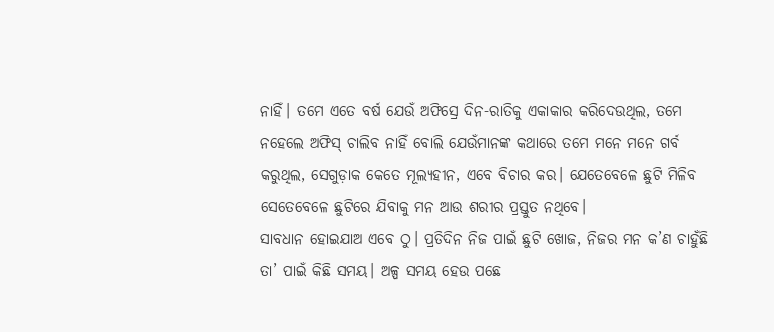ନାହିଁ। ତମେ ଏତେ ବର୍ଷ ଯେଉଁ ଅଫିସ୍ରେ ଦିନ-ରାତିକୁ ଏକାକାର କରିଦେଉଥିଲ, ତମେ ନହେଲେ ଅଫିସ୍ ଚାଲିବ ନାହିଁ ବୋଲି ଯେଉଁମାନଙ୍କ କଥାରେ ତମେ ମନେ ମନେ ଗର୍ବ କରୁଥିଲ, ସେଗୁଡ଼ାକ କେତେ ମୂଲ୍ୟହୀନ, ଏବେ ବିଚାର କର। ଯେତେବେଳେ ଛୁଟି ମିଳିବ ସେତେବେଳେ ଛୁଟିରେ ଯିବାକୁ ମନ ଆଉ ଶରୀର ପ୍ରସ୍ତୁତ ନଥିବେ।
ସାବଧାନ ହୋଇଯାଅ ଏବେ ଠୁ। ପ୍ରତିଦିନ ନିଜ ପାଇଁ ଛୁଟି ଖୋଜ, ନିଜର ମନ କ’ଣ ଚାହୁଁଛି ତା’ ପାଇଁ କିଛି ସମୟ। ଅଳ୍ପ ସମୟ ହେଉ ପଛେ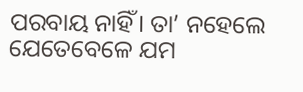ପରବାୟ ନାହିଁ। ତା’ ନହେଲେ ଯେତେବେଳେ ଯମ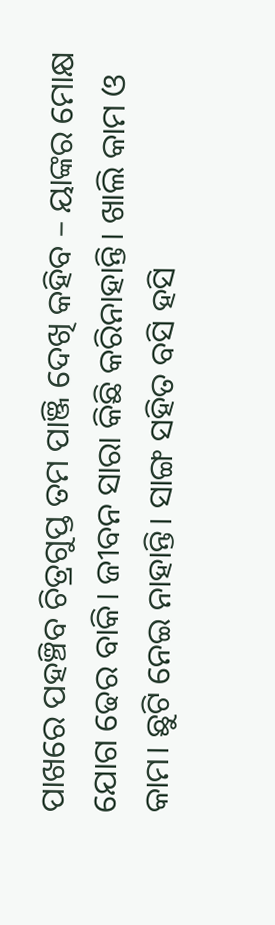ପାଖରେ ପହଞ୍ଚିବ ଚିତ୍ରଗୁପ୍ତ ତମ ପାଞ୍ଜି ଦେଖି କହିବ – ୟାଙ୍କର ମୋକ୍ଷ ଯୋଗ ଢେର ବାକି। ଜୀବନ ସାରା କିଛି କରିନାହାନ୍ତି। ଖାଲି କାମ ଓ କାମ। ଛୁଟି ନେଇ ନାହାନ୍ତି। ସାଙ୍ଗ ସହିତ ବସି ହସି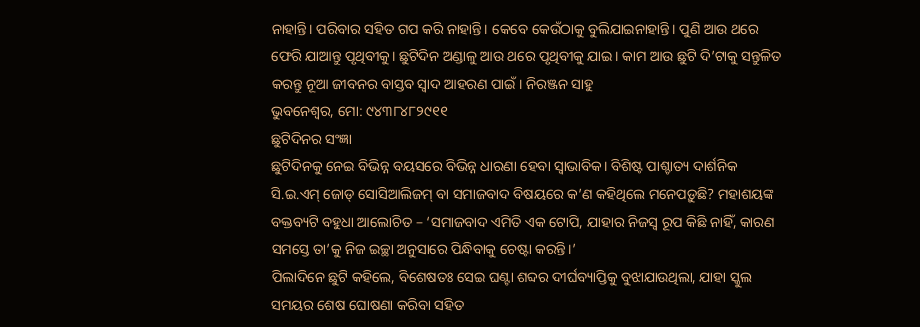ନାହାନ୍ତି। ପରିବାର ସହିତ ଗପ କରି ନାହାନ୍ତି। କେବେ କେଉଁଠାକୁ ବୁଲିଯାଇନାହାନ୍ତି। ପୁଣି ଆଉ ଥରେ ଫେରି ଯାଆନ୍ତୁ ପୃଥିବୀକୁ। ଛୁଟିଦିନ ଅଣ୍ଡାଳୁ ଆଉ ଥରେ ପୃଥିବୀକୁ ଯାଇ। କାମ ଆଉ ଛୁଟି ଦି’ଟାକୁ ସନ୍ତୁଳିତ କରନ୍ତୁ ନୂଆ ଜୀବନର ବାସ୍ତବ ସ୍ୱାଦ ଆହରଣ ପାଇଁ। ନିରଞ୍ଜନ ସାହୁ
ଭୁବନେଶ୍ୱର, ମୋ: ୯୪୩୮୪୮୨୯୧୧
ଛୁଟିଦିନର ସଂଜ୍ଞା
ଛୁଟିଦିନକୁ ନେଇ ବିଭିନ୍ନ ବୟସରେ ବିଭିନ୍ନ ଧାରଣା ହେବା ସ୍ୱାଭାବିକ। ବିଶିଷ୍ଟ ପାଶ୍ଚାତ୍ୟ ଦାର୍ଶନିକ ସି.ଇ.ଏମ୍ ଜୋଡ୍ ସୋସିଆଲିଜମ୍ ବା ସମାଜବାଦ ବିଷୟରେ କ’ଣ କହିଥିଲେ ମନେପଡ଼ୁଛି? ମହାଶୟଙ୍କ ବକ୍ତବ୍ୟଟି ବହୁଧା ଆଲୋଚିତ – ‘ସମାଜବାଦ ଏମିତି ଏକ ଟୋପି, ଯାହାର ନିଜସ୍ୱ ରୂପ କିଛି ନାହିଁ, କାରଣ ସମସ୍ତେ ତା’କୁ ନିଜ ଇଚ୍ଛା ଅନୁସାରେ ପିନ୍ଧିବାକୁ ଚେଷ୍ଟା କରନ୍ତି।’
ପିଲାଦିନେ ଛୁଟି କହିଲେ, ବିଶେଷତଃ ସେଇ ଘଣ୍ଟା ଶବ୍ଦର ଦୀର୍ଘବ୍ୟାପ୍ତିକୁ ବୁଝାଯାଉଥିଲା, ଯାହା ସ୍କୁଲ ସମୟର ଶେଷ ଘୋଷଣା କରିବା ସହିତ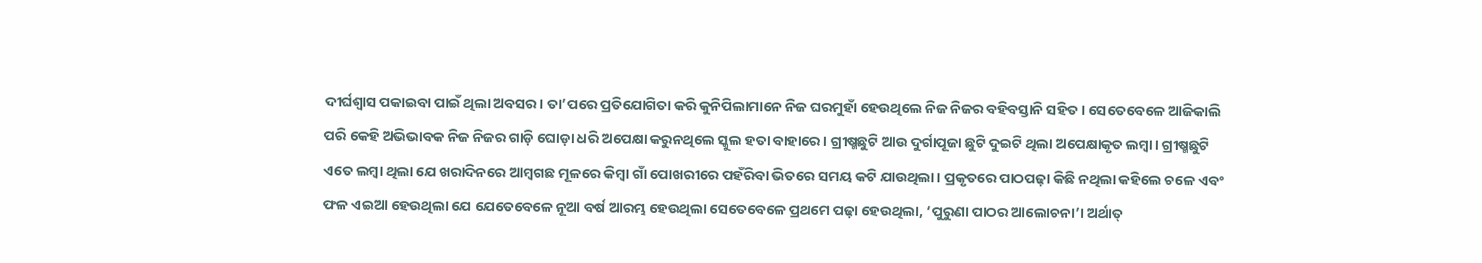ଦୀର୍ଘଶ୍ୱାସ ପକାଇବା ପାଇଁ ଥିଲା ଅବସର। ତା’ପରେ ପ୍ରତିଯୋଗିତା କରି କୁନିପିଲାମାନେ ନିଜ ଘରମୁହାଁ ହେଉଥିଲେ ନିଜ ନିଜର ବହିବସ୍ତାନି ସହିତ। ସେତେବେଳେ ଆଜିକାଲି ପରି କେହି ଅଭିଭାବକ ନିଜ ନିଜର ଗାଡ଼ି ଘୋଡ଼ା ଧରି ଅପେକ୍ଷା କରୁନଥିଲେ ସ୍କୁଲ ହତା ବାହାରେ। ଗ୍ରୀଷ୍ମଛୁଟି ଆଉ ଦୁର୍ଗାପୂଜା ଛୁଟି ଦୁଇଟି ଥିଲା ଅପେକ୍ଷାକୃତ ଲମ୍ବା। ଗ୍ରୀଷ୍ମଛୁଟି ଏତେ ଲମ୍ବା ଥିଲା ଯେ ଖରାଦିନରେ ଆମ୍ବଗଛ ମୂଳରେ କିମ୍ବା ଗାଁ ପୋଖରୀରେ ପହଁରିବା ଭିତରେ ସମୟ କଟି ଯାଉଥିଲା। ପ୍ରକୃତରେ ପାଠପଢ଼ା କିଛି ନଥିଲା କହିଲେ ଚଳେ ଏବଂ ଫଳ ଏଇଆ ହେଉଥିଲା ଯେ ଯେତେବେଳେ ନୂଆ ବର୍ଷ ଆରମ୍ଭ ହେଉଥିଲା ସେତେବେଳେ ପ୍ରଥମେ ପଢ଼ା ହେଉଥିଲା, ‘ପୁରୁଣା ପାଠର ଆଲୋଚନା’। ଅର୍ଥାତ୍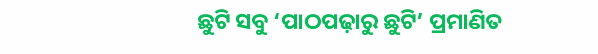ଛୁଟି ସବୁ ‘ପାଠପଢ଼ାରୁ ଛୁଟି’ ପ୍ରମାଣିତ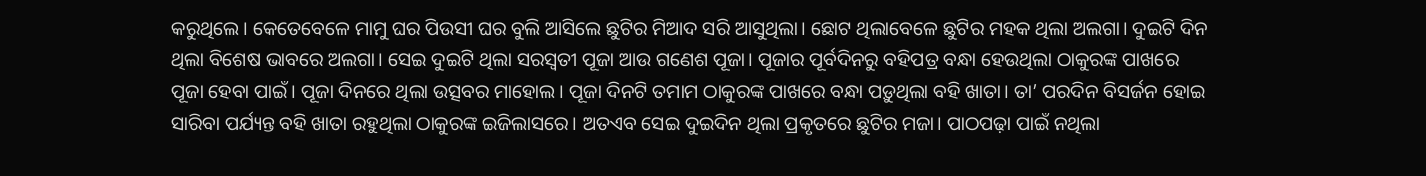କରୁଥିଲେ। କେତେବେଳେ ମାମୁ ଘର ପିଉସୀ ଘର ବୁଲି ଆସିଲେ ଛୁଟିର ମିଆଦ ସରି ଆସୁଥିଲା। ଛୋଟ ଥିଲାବେଳେ ଛୁଟିର ମହକ ଥିଲା ଅଲଗା। ଦୁଇଟି ଦିନ ଥିଲା ବିଶେଷ ଭାବରେ ଅଲଗା। ସେଇ ଦୁଇଟି ଥିଲା ସରସ୍ୱତୀ ପୂଜା ଆଉ ଗଣେଶ ପୂଜା। ପୂଜାର ପୂର୍ବଦିନରୁ ବହିପତ୍ର ବନ୍ଧା ହେଉଥିଲା ଠାକୁରଙ୍କ ପାଖରେ ପୂଜା ହେବା ପାଇଁ। ପୂଜା ଦିନରେ ଥିଲା ଉତ୍ସବର ମାହୋଲ। ପୂଜା ଦିନଟି ତମାମ ଠାକୁରଙ୍କ ପାଖରେ ବନ୍ଧା ପଡ଼ୁଥିଲା ବହି ଖାତା। ତା’ ପରଦିନ ବିସର୍ଜନ ହୋଇ ସାରିବା ପର୍ଯ୍ୟନ୍ତ ବହି ଖାତା ରହୁଥିଲା ଠାକୁରଙ୍କ ଇଜିଲାସରେ। ଅତଏବ ସେଇ ଦୁଇଦିନ ଥିଲା ପ୍ରକୃତରେ ଛୁଟିର ମଜା। ପାଠପଢ଼ା ପାଇଁ ନଥିଲା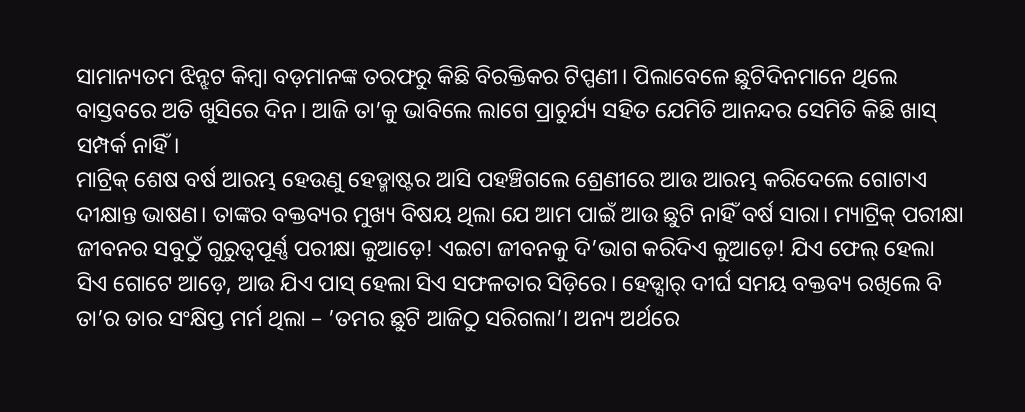ସାମାନ୍ୟତମ ଝିନ୍ଝଟ କିମ୍ବା ବଡ଼ମାନଙ୍କ ତରଫରୁ କିଛି ବିରକ୍ତିକର ଟିପ୍ପଣୀ। ପିଲାବେଳେ ଛୁଟିଦିନମାନେ ଥିଲେ ବାସ୍ତବରେ ଅତି ଖୁସିରେ ଦିନ। ଆଜି ତା’କୁ ଭାବିଲେ ଲାଗେ ପ୍ରାଚୁର୍ଯ୍ୟ ସହିତ ଯେମିତି ଆନନ୍ଦର ସେମିତି କିଛି ଖାସ୍ ସମ୍ପର୍କ ନାହିଁ।
ମାଟ୍ରିକ୍ ଶେଷ ବର୍ଷ ଆରମ୍ଭ ହେଉଣୁ ହେଡ୍ମାଷ୍ଟର ଆସି ପହଞ୍ଚିଗଲେ ଶ୍ରେଣୀରେ ଆଉ ଆରମ୍ଭ କରିଦେଲେ ଗୋଟାଏ ଦୀକ୍ଷାନ୍ତ ଭାଷଣ। ତାଙ୍କର ବକ୍ତବ୍ୟର ମୁଖ୍ୟ ବିଷୟ ଥିଲା ଯେ ଆମ ପାଇଁ ଆଉ ଛୁଟି ନାହିଁ ବର୍ଷ ସାରା। ମ୍ୟାଟ୍ରିକ୍ ପରୀକ୍ଷା ଜୀବନର ସବୁଠୁଁ ଗୁରୁତ୍ୱପୂର୍ଣ୍ଣ ପରୀକ୍ଷା କୁଆଡ଼େ! ଏଇଟା ଜୀବନକୁ ଦି’ଭାଗ କରିଦିଏ କୁଆଡ଼େ! ଯିଏ ଫେଲ୍ ହେଲା ସିଏ ଗୋଟେ ଆଡ଼େ, ଆଉ ଯିଏ ପାସ୍ ହେଲା ସିଏ ସଫଳତାର ସିଡ଼ିରେ। ହେଡ୍ସାର୍ ଦୀର୍ଘ ସମୟ ବକ୍ତବ୍ୟ ରଖିଲେ ବି ତା’ର ତାର ସଂକ୍ଷିପ୍ତ ମର୍ମ ଥିଲା – ’ତମର ଛୁଟି ଆଜିଠୁ ସରିଗଲା’। ଅନ୍ୟ ଅର୍ଥରେ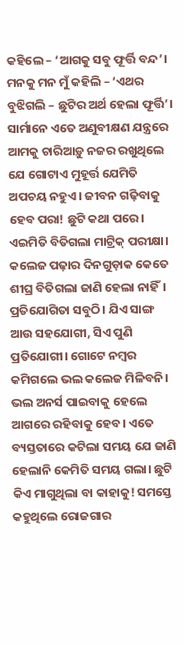କହିଲେ – ‘ଆଗକୁ ସବୁ ଫୂର୍ତ୍ତି ବନ୍ଦ’। ମନକୁ ମନ ମୁଁ କହିଲି – ‘ଏଥର ବୁଝିଗଲି – ଛୁଟିର ଅର୍ଥ ହେଲା ଫୂର୍ତ୍ତି’। ସାର୍ମାନେ ଏତେ ଅଣୁବୀକ୍ଷଣ ଯନ୍ତ୍ରରେ ଆମକୁ ଚାରିଆଡ଼ୁ ନଜର ରଖୁଥିଲେ ଯେ ଗୋଟାଏ ମୁହୂର୍ତ୍ତ ଯେମିତି ଅପଚୟ ନହୁଏ। ଜୀବନ ଗଢ଼ିବାକୁ ହେବ ପରା! ଛୁଟି କଥା ପରେ। ଏଇମିତି ବିତିଗଲା ମାଟ୍ରିକ୍ ପରୀକ୍ଷା।
କଲେଜ ପଢ଼ାର ଦିନଗୁଡ଼ାକ କେତେ ଶୀଘ୍ର ବିତିଗଲା ଜାଣି ହେଲା ନାହିଁ। ପ୍ରତିଯୋଗିତା ସବୁଠି। ଯିଏ ସାଙ୍ଗ ଆଉ ସହଯୋଗୀ, ସିଏ ପୁଣି ପ୍ରତିଯୋଗୀ। ଗୋଟେ ନମ୍ବର କମିଗଲେ ଭଲ କଲେଜ ମିଳିବନି। ଭଲ ଅନର୍ସ ପାଇବାକୁ ହେଲେ ଆଗରେ ରହିବାକୁ ହେବ। ଏତେ ବ୍ୟସ୍ତତାରେ କଟିଲା ସମୟ ଯେ ଜାଣି ହେଲାନି କେମିତି ସମୟ ଗଲା। ଛୁଟି କିଏ ମାଗୁଥିଲା ବା କାହାକୁ! ସମସ୍ତେ କହୁଥିଲେ ରୋଜଗାର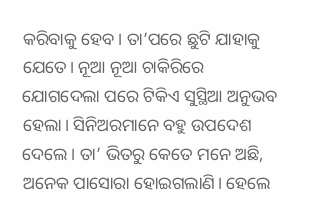କରିବାକୁ ହେବ। ତା’ପରେ ଛୁଟି ଯାହାକୁ ଯେତେ। ନୂଆ ନୂଆ ଚାକିରିରେ ଯୋଗଦେଲା ପରେ ଟିକିଏ ସୁସ୍ଥିଆ ଅନୁଭବ ହେଲା। ସିନିଅରମାନେ ବହୁ ଉପଦେଶ ଦେଲେ। ତା’ ଭିତରୁ କେତେ ମନେ ଅଛି, ଅନେକ ପାସୋରା ହୋଇଗଲାଣି। ହେଲେ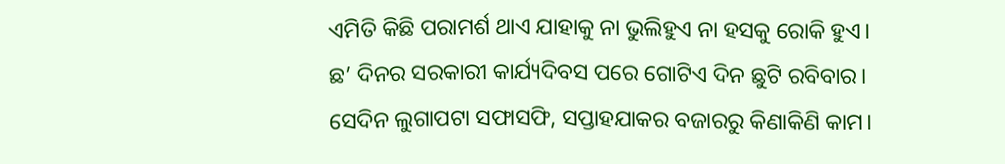ଏମିତି କିଛି ପରାମର୍ଶ ଥାଏ ଯାହାକୁ ନା ଭୁଲିହୁଏ ନା ହସକୁ ରୋକି ହୁଏ। ଛ’ ଦିନର ସରକାରୀ କାର୍ଯ୍ୟଦିବସ ପରେ ଗୋଟିଏ ଦିନ ଛୁଟି ରବିବାର। ସେଦିନ ଲୁଗାପଟା ସଫାସଫି, ସପ୍ତାହଯାକର ବଜାରରୁ କିଣାକିଣି କାମ।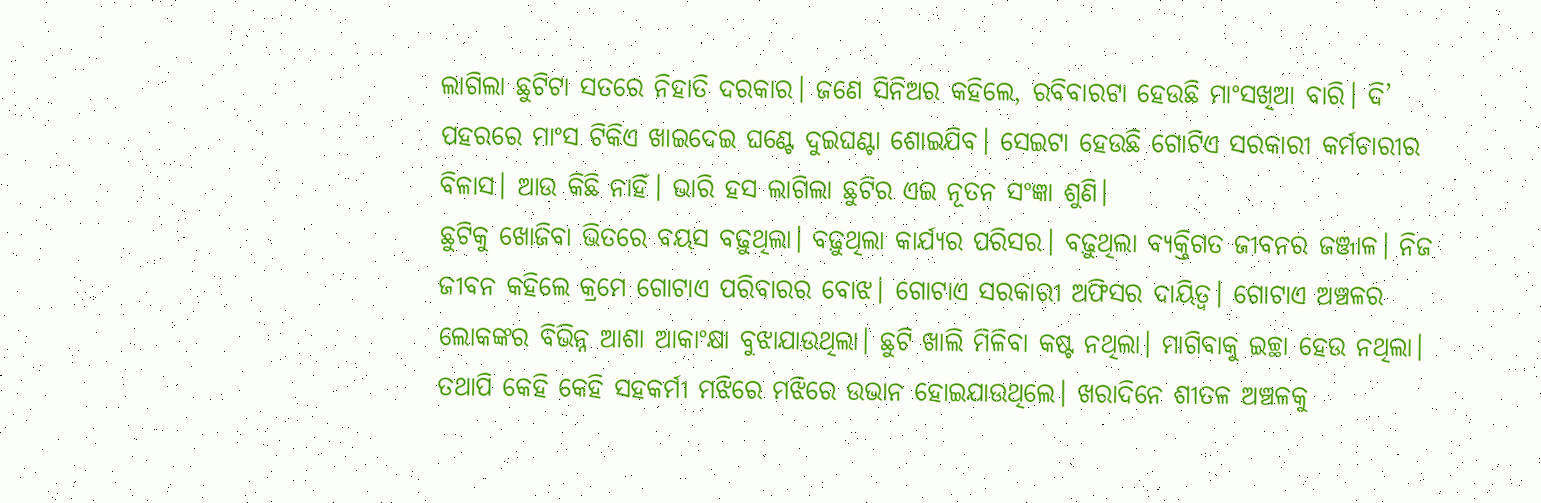ଲାଗିଲା ଛୁଟିଟା ସତରେ ନିହାତି ଦରକାର। ଜଣେ ସିନିଅର କହିଲେ, ରବିବାରଟା ହେଉଛି ମାଂସଖିଆ ବାରି। ଦି’ ପହରରେ ମାଂସ ଟିକିଏ ଖାଇଦେଇ ଘଣ୍ଟେ ଦୁଇଘଣ୍ଟା ଶୋଇଯିବ। ସେଇଟା ହେଉଛି ଗୋଟିଏ ସରକାରୀ କର୍ମଚାରୀର ବିଳାସ। ଆଉ କିଛି ନାହିଁ। ଭାରି ହସ ଲାଗିଲା ଛୁଟିର ଏଇ ନୂତନ ସଂଜ୍ଞା ଶୁଣି।
ଛୁଟିକୁ ଖୋଜିବା ଭିତରେ ବୟସ ବଢ଼ୁଥିଲା। ବଢ଼ୁଥିଲା କାର୍ଯ୍ୟର ପରିସର। ବଢ଼ୁଥିଲା ବ୍ୟକ୍ତିଗତ ଜୀବନର ଜଞ୍ଜାଳ। ନିଜ ଜୀବନ କହିଲେ କ୍ରମେ ଗୋଟାଏ ପରିବାରର ବୋଝ। ଗୋଟାଏ ସରକାରୀ ଅଫିସର ଦାୟିତ୍ୱ। ଗୋଟାଏ ଅଞ୍ଚଳର ଲୋକଙ୍କର ବିଭିନ୍ନ ଆଶା ଆକାଂକ୍ଷା ବୁଝାଯାଉଥିଲା। ଛୁଟି ଖାଲି ମିଳିବା କଷ୍ଟ ନଥିଲା। ମାଗିବାକୁ ଇଚ୍ଛା ହେଉ ନଥିଲା। ତଥାପି କେହି କେହି ସହକର୍ମୀ ମଝିରେ ମଝିରେ ଉଭାନ ହୋଇଯାଉଥିଲେ। ଖରାଦିନେ ଶୀତଳ ଅଞ୍ଚଳକୁ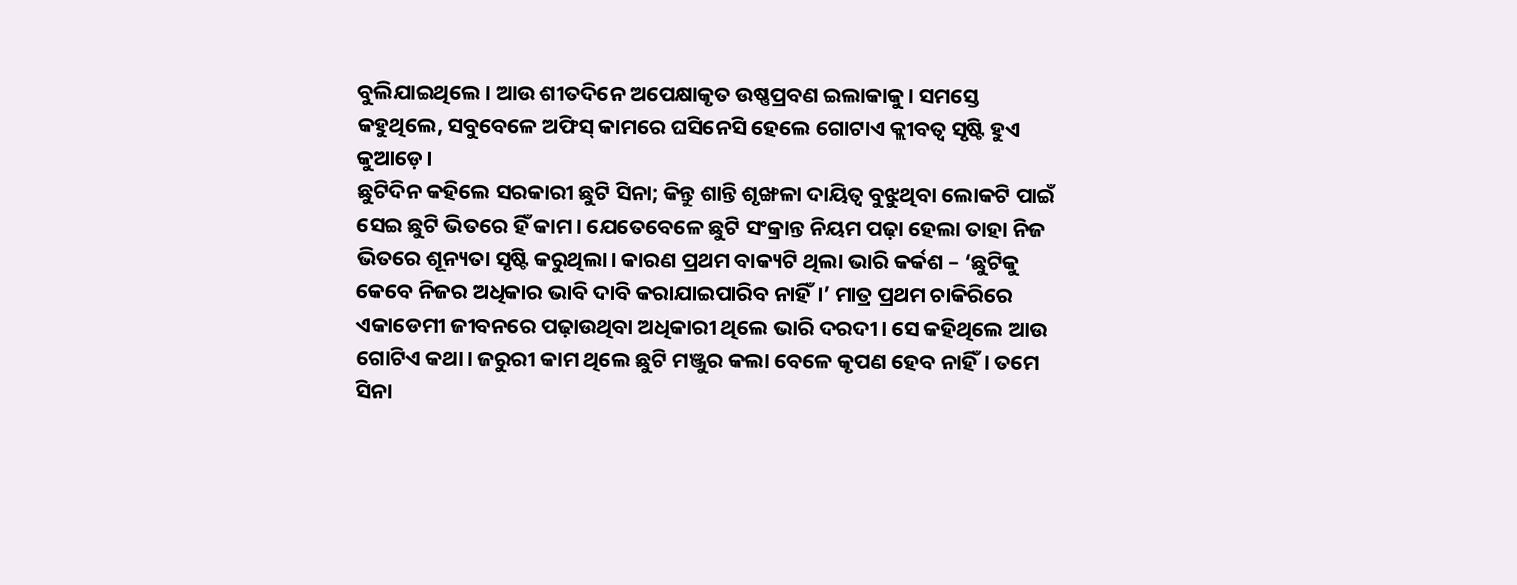ବୁଲିଯାଇଥିଲେ। ଆଉ ଶୀତଦିନେ ଅପେକ୍ଷାକୃତ ଉଷ୍ଣପ୍ରବଣ ଇଲାକାକୁ। ସମସ୍ତେ କହୁଥିଲେ, ସବୁବେଳେ ଅଫିସ୍ କାମରେ ଘସିନେସି ହେଲେ ଗୋଟାଏ କ୍ଲୀବତ୍ୱ ସୃଷ୍ଟି ହୁଏ କୁଆଡ଼େ।
ଛୁଟିଦିନ କହିଲେ ସରକାରୀ ଛୁଟି ସିନା; କିନ୍ତୁ ଶାନ୍ତି ଶୃଙ୍ଖଳା ଦାୟିତ୍ୱ ବୁଝୁଥିବା ଲୋକଟି ପାଇଁ ସେଇ ଛୁଟି ଭିତରେ ହିଁ କାମ। ଯେତେବେଳେ ଛୁଟି ସଂକ୍ରାନ୍ତ ନିୟମ ପଢ଼ା ହେଲା ତାହା ନିଜ ଭିତରେ ଶୂନ୍ୟତା ସୃଷ୍ଟି କରୁଥିଲା। କାରଣ ପ୍ରଥମ ବାକ୍ୟଟି ଥିଲା ଭାରି କର୍କଶ – ‘ଛୁଟିକୁ କେବେ ନିଜର ଅଧିକାର ଭାବି ଦାବି କରାଯାଇପାରିବ ନାହିଁ।’ ମାତ୍ର ପ୍ରଥମ ଚାକିରିରେ ଏକାଡେମୀ ଜୀବନରେ ପଢ଼ାଉଥିବା ଅଧିକାରୀ ଥିଲେ ଭାରି ଦରଦୀ। ସେ କହିଥିଲେ ଆଉ ଗୋଟିଏ କଥା। ଜରୁରୀ କାମ ଥିଲେ ଛୁଟି ମଞ୍ଜୁର କଲା ବେଳେ କୃପଣ ହେବ ନାହିଁ। ତମେ ସିନା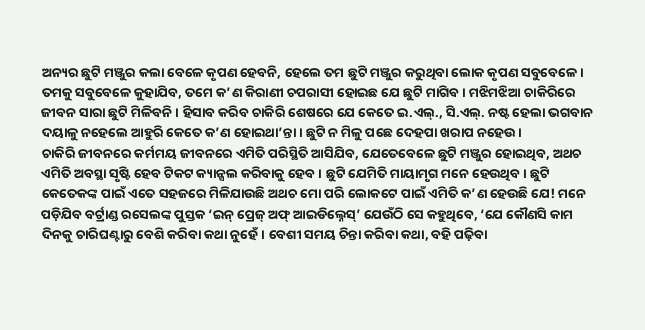ଅନ୍ୟର ଛୁଟି ମଞ୍ଜୁର କଲା ବେଳେ କୃପଣ ହେବନି, ହେଲେ ତମ ଛୁଟି ମଞ୍ଜୁର କରୁଥିବା ଲୋକ କୃପଣ ସବୁବେଳେ। ତମକୁ ସବୁବେଳେ କୁହାଯିବ, ତମେ କ’ଣ କିରାଣୀ ଚପରାସୀ ହୋଇଛ ଯେ ଛୁଟି ମାଗିବ। ମଝିମଝିଆ ଚାକିରିରେ ଜୀବନ ସାରା ଛୁଟି ମିଳିବନି। ହିସାବ କରିବ ଚାକିରି ଶେଷରେ ଯେ କେତେ ଇ.ଏଲ୍., ସି.ଏଲ୍. ନଷ୍ଟ ହେଲା ଭଗବାନ ଦୟାଳୁ ନହେଲେ ଆହୁରି କେତେ କ’ଣ ହୋଇଥା’ନ୍ତା। ଛୁଟି ନ ମିଳୁ ପଛେ ଦେହପା ଖରାପ ନହେଉ।
ଚାକିରି ଜୀବନରେ କର୍ମମୟ ଜୀବନରେ ଏମିତି ପରିସ୍ଥିତି ଆସିଯିବ, ଯେତେବେଳେ ଛୁଟି ମଞ୍ଜୁର ହୋଇଥିବ, ଅଥଚ ଏମିତି ଅବସ୍ଥା ସୃଷ୍ଟି ହେବ ଟିକଟ କ୍ୟାନ୍ସଲ କରିବାକୁ ହେବ। ଛୁଟି ଯେମିତି ମାୟାମୃଗ ମନେ ହେଉଥିବ। ଛୁଟି କେତେକଙ୍କ ପାଇଁ ଏତେ ସହଜରେ ମିଳିଯାଉଛି ଅଥଚ ମୋ ପରି ଲୋକଟେ ପାଇଁ ଏମିତି କ’ଣ ହେଉଛି ଯେ! ମନେ ପଡ଼ିଯିବ ବର୍ଟ୍ରାଣ୍ଡ ରସେଲଙ୍କ ପୁସ୍ତକ ‘ଇନ୍ ପ୍ରେଜ୍ ଅଫ୍ ଆଇଡିଲ୍ନେସ୍’ ଯେଉଁଠି ସେ କହୁଥିବେ, ‘ଯେ କୌଣସି କାମ ଦିନକୁ ଚାରିଘଣ୍ଟାରୁ ବେଶି କରିବା କଥା ନୁହେଁ। ବେଶୀ ସମୟ ଚିନ୍ତା କରିବା କଥା, ବହି ପଢ଼ିବା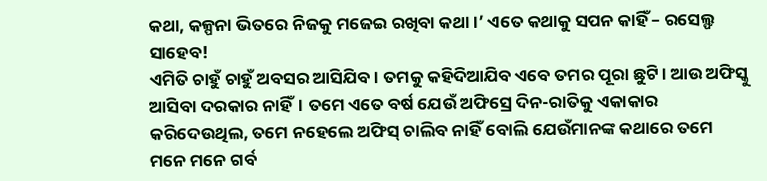କଥା, କଳ୍ପନା ଭିତରେ ନିଜକୁ ମଜେଇ ରଖିବା କଥା।’ ଏତେ କଥାକୁ ସପନ କାହିଁ – ରସେଲ୍ଫ ସାହେବ!
ଏମିତି ଚାହୁଁ ଚାହୁଁ ଅବସର ଆସିଯିବ। ତମକୁ କହିଦିଆଯିବ ଏବେ ତମର ପୂରା ଛୁଟି। ଆଉ ଅଫିସ୍କୁ ଆସିବା ଦରକାର ନାହିଁ। ତମେ ଏତେ ବର୍ଷ ଯେଉଁ ଅଫିସ୍ରେ ଦିନ-ରାତିକୁ ଏକାକାର କରିଦେଉଥିଲ, ତମେ ନହେଲେ ଅଫିସ୍ ଚାଲିବ ନାହିଁ ବୋଲି ଯେଉଁମାନଙ୍କ କଥାରେ ତମେ ମନେ ମନେ ଗର୍ବ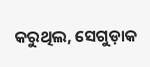କରୁଥିଲ, ସେଗୁଡ଼ାକ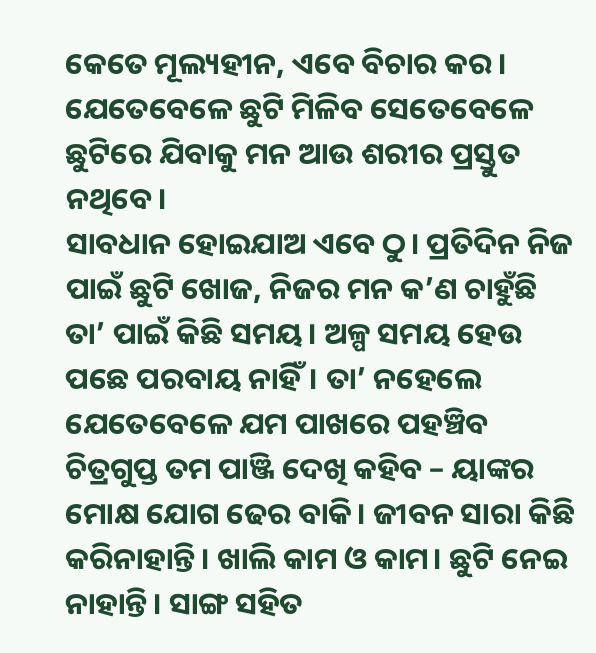କେତେ ମୂଲ୍ୟହୀନ, ଏବେ ବିଚାର କର। ଯେତେବେଳେ ଛୁଟି ମିଳିବ ସେତେବେଳେ ଛୁଟିରେ ଯିବାକୁ ମନ ଆଉ ଶରୀର ପ୍ରସ୍ତୁତ ନଥିବେ।
ସାବଧାନ ହୋଇଯାଅ ଏବେ ଠୁ। ପ୍ରତିଦିନ ନିଜ ପାଇଁ ଛୁଟି ଖୋଜ, ନିଜର ମନ କ’ଣ ଚାହୁଁଛି ତା’ ପାଇଁ କିଛି ସମୟ। ଅଳ୍ପ ସମୟ ହେଉ ପଛେ ପରବାୟ ନାହିଁ। ତା’ ନହେଲେ ଯେତେବେଳେ ଯମ ପାଖରେ ପହଞ୍ଚିବ ଚିତ୍ରଗୁପ୍ତ ତମ ପାଞ୍ଜି ଦେଖି କହିବ – ୟାଙ୍କର ମୋକ୍ଷ ଯୋଗ ଢେର ବାକି। ଜୀବନ ସାରା କିଛି କରିନାହାନ୍ତି। ଖାଲି କାମ ଓ କାମ। ଛୁଟି ନେଇ ନାହାନ୍ତି। ସାଙ୍ଗ ସହିତ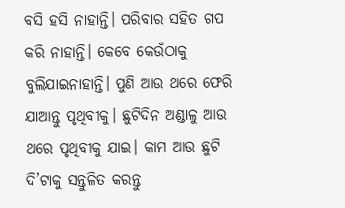ବସି ହସି ନାହାନ୍ତି। ପରିବାର ସହିତ ଗପ କରି ନାହାନ୍ତି। କେବେ କେଉଁଠାକୁ ବୁଲିଯାଇନାହାନ୍ତି। ପୁଣି ଆଉ ଥରେ ଫେରି ଯାଆନ୍ତୁ ପୃଥିବୀକୁ। ଛୁଟିଦିନ ଅଣ୍ଡାଳୁ ଆଉ ଥରେ ପୃଥିବୀକୁ ଯାଇ। କାମ ଆଉ ଛୁଟି ଦି’ଟାକୁ ସନ୍ତୁଳିତ କରନ୍ତୁ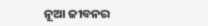ନୂଆ ଜୀବନର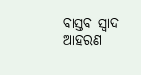ବାସ୍ତବ ସ୍ୱାଦ ଆହରଣ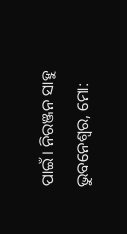ପାଇଁ। ନିରଞ୍ଜନ ସାହୁ
ଭୁବନେଶ୍ୱର, ମୋ: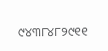୯୪୩୮୪୮୨୯୧୧